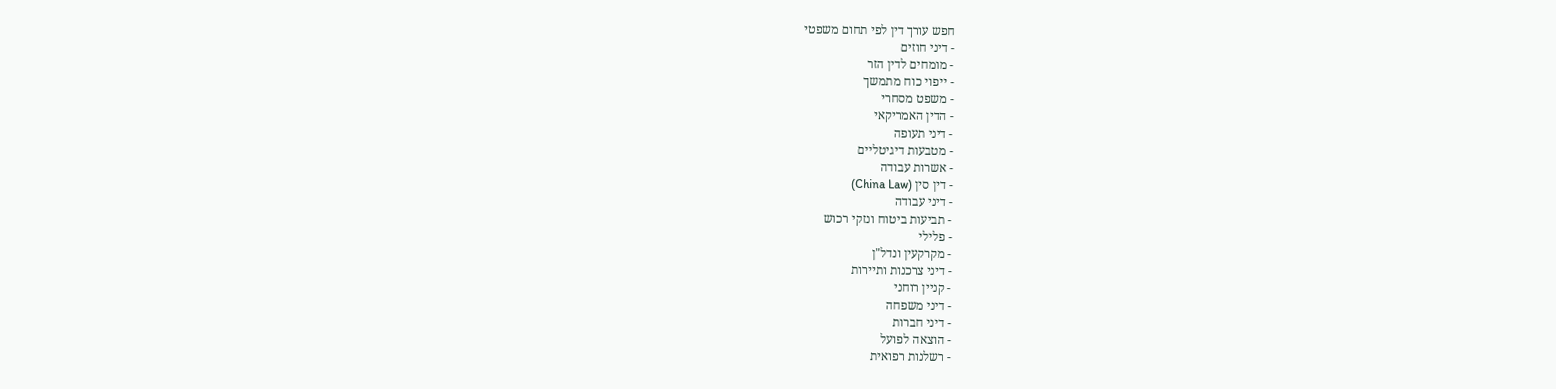חפש עורך דין לפי תחום משפטי
- דיני חוזים
- מומחים לדין הזר
- ייפוי כוח מתמשך
- משפט מסחרי
- הדין האמריקאי
- דיני תעופה
- מטבעות דיגיטליים
- אשרות עבודה
- דין סין (China Law)
- דיני עבודה
- תביעות ביטוח ונזקי רכוש
- פלילי
- מקרקעין ונדל"ן
- דיני צרכנות ותיירות
- קניין רוחני
- דיני משפחה
- דיני חברות
- הוצאה לפועל
- רשלנות רפואית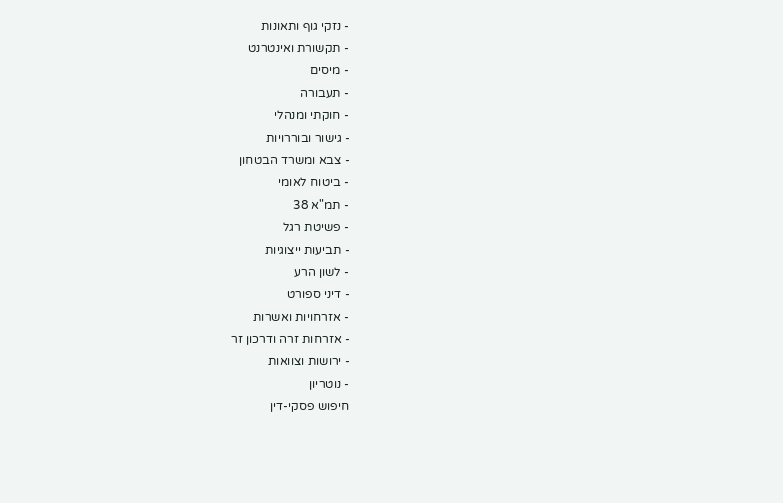- נזקי גוף ותאונות
- תקשורת ואינטרנט
- מיסים
- תעבורה
- חוקתי ומנהלי
- גישור ובוררויות
- צבא ומשרד הבטחון
- ביטוח לאומי
- תמ"א 38
- פשיטת רגל
- תביעות ייצוגיות
- לשון הרע
- דיני ספורט
- אזרחויות ואשרות
- אזרחות זרה ודרכון זר
- ירושות וצוואות
- נוטריון
חיפוש פסקי-דין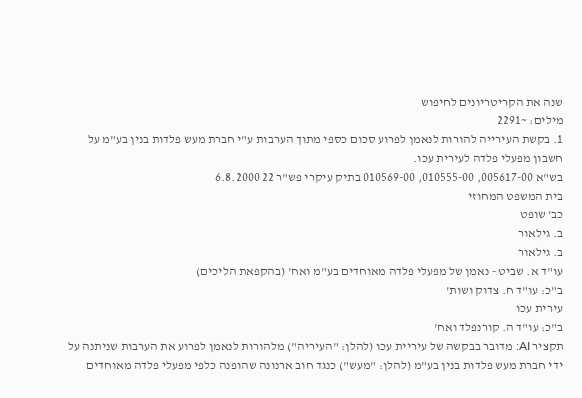שנה את הקריטריונים לחיפוש
מילים: ~2291
1. בקשת העירייה להורות לנאמן לפרוע סכום כספי מתוך הערבות ע"י חברת מעש פלדות בנין בע"מ על חשבון מפעלי פלדה לעירית עכו.
בש"א 005617-00, 010555-00, 010569-00 בתיק עיקרי פש"ר 22 6.8.2000
בית המשפט המחוזי
כב' שופט
ב. גילאור
ב. גילאור
עו"ד א. שביט - נאמן של מפעלי פלדה מאוחדים בע"מ ואח' (בהקפאת הליכים)
ב"כ: עו"ד ח. צדוק ושות'
עירית עכו
ב"כ: עו"ד ה. קורנפלד ואח'
תקציר AI: מדובר בבקשה של עיריית עכו (להלן: "העיריה") מלהורות לנאמן לפרוע את הערבות שניתנה על ידי חברת מעש פלדות בנין בע"מ (להלן: "מעש") כנגד חוב ארנונה שהופנה כלפי מפעלי פלדה מאוחדים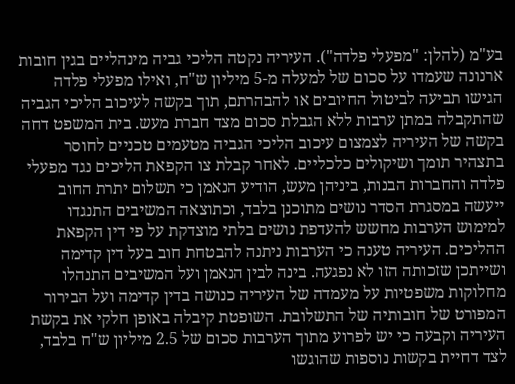בע"מ (להלן: "מפעלי פלדה"). העיריה נקטה הליכי גביה מינהליים בגין חובות ארנונה שעמדו על סכום של למעלה מ-5 מיליון ש"ח, ואילו מפעלי פלדה הגישו תביעה לביטול החיובים או להבהרתם, תוך בקשה לעיכוב הליכי הגביה שהתקבלה במתן ערבות ללא הגבלת סכום מצד חברת מעש. בית המשפט דחה בקשה של העיריה לצמצום עיכוב הליכי הגביה מטעמים טכניים לחוסר בתצהיר תומך ושיקולים כלכליים. לאחר קבלת צו הקפאת הליכים נגד מפעלי פלדה והחברות הבנות, ביניהן מעש, הודיע הנאמן כי תשלום יתרת החוב ייעשה במסגרת הסדר נושים מתוכנן בלבד, וכתוצאה המשיבים התנגדו למימוש הערבות מחשש להעדפת נושים בלתי מוצדקת על פי דין הקפאת ההליכים. העיריה טענה כי הערבות ניתנה להבטחת חוב בעל דין קדימה ושייתכן שזכותה הזו לא נפגעה. בינה לבין הנאמן ועל המשיבים התנהלו מחלוקות משפטיות על מעמדה של העיריה כנושה בדין קדימה ועל הבירור המפורט של חובותיה של התשלובת. השופטת קיבלה באופן חלקי את בקשת העיריה וקבעה כי יש לפרוע מתוך הערבות סכום של 2.5 מיליון ש"ח בלבד, לצד דחיית בקשות נוספות שהוגשו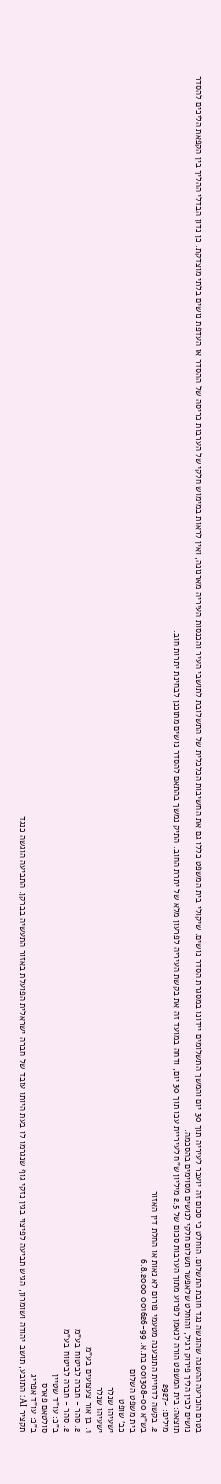בטרם הוכרעה ההשגה שהוגשה נגד חובת התשלום. הוחלט כי סכום זה יועבר לעיריה תוך 30 יום והמשך התשלומים יידונו במסגרת הסדר נושים. שיקולי בית המשפט כללו גם את החשיבות הכלכלית של התשלובת לתושבי העיר והכנסות העיריה מארנונה, ואין לראות במימוש חלקי של הערבות כריסה של ההסדר או העדפת נושים בלתי מוצדקת. כן נדון הבדלי ההליך בין הקפאת הליכים להסדר נושים לבין הליך פירוק רגיל, והוחלט שלאפשר תשלום חלקי לנושים מסוימים בהסכמה.
תוצאה: בית המשפט הורה לנאמן לפרוע מתוך הערבות סכום של 2.5 מיליון ש"ח לעיריית עכו תוך 30 יום, ודחה במועד זה את בקשת העיריה לפרעון מלא של יתרת החוב. התיק נמשך בהתאם להסדר נושים מתוכנן לבחינת יתרות חוב.
מילים: ~2927
2. בקשה לדחיית התובענה מטעמי פורום לא נאות או החלת דין האזור
בש"א 001308-00 בת.א. 001626-99 6.8.2000
בית משפט השלום
כב' שופט
ישעיהו שנלר
ישעיהו שנלר
1. בן אור צעצועים בע"מ
2. סהר - חברה לביטוח בע"מ
2. סהר - חברה לביטוח בע"מ
ב"כ: עו"ד שטיין
סולטאם פארס
ב"כ: עו"ד אפריג
תקציר AI: התובע, תושב יהודה ושומרון, הגיש תביעה לפיצוי בגין נזקי גוף שנגרמו לו בעת היותו עובד של חברה ישראלית הפועלת באזור התעשיה בברקן. התביעה הוגשה כנגד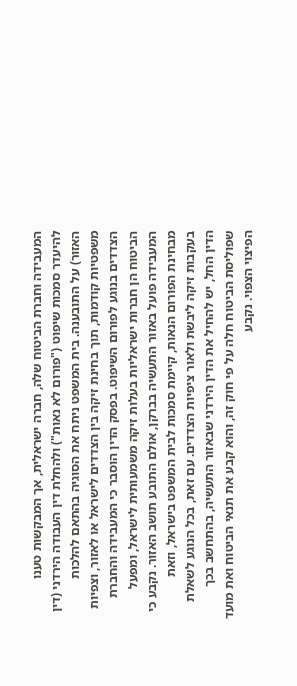המעבידה וחברת הביטוח שלה, חברה ישראלית, אך המבקשות טענו להיעדר סמכות שיפוט ("פורום לא נאות") ולהחלת דין העבודה הירדני (דין האזור) על התובענה. בית המשפט ניתח את הסוגיה בהתאם להלכות משפטיות קודמות, תוך בחינת זיקה בין הצדדים לישראל או לאזור, וצפיות הצדדים בנוגע לפורום השיפוט. בפסק הדין הוסבר כי המעבידה והחברת הביטוח הן חברות ישראליות בעלות זיקה משמעותית לישראל, ומפעל המעבידה פועל באזור התעשיה בברקן, אולם התובע תושב האזור. נקבע כי מבחינת הפורום הנאות, קיימת סמכות לבית המשפט בישראל, וזאת בעקבות זיקה ליבשת ולאור ציפיות הצדדים. עם זאת, בכל הנוגע לשאלת הדין החל, יש להחיל את הדין הירדני שבאזור התעשיה, בהתחשב בכך שפוליסת הביטוח חלה על פי חוק זה, והוא קבע את תנאי הביטוח ואת מועד הפיצוי הצפוי. נקבע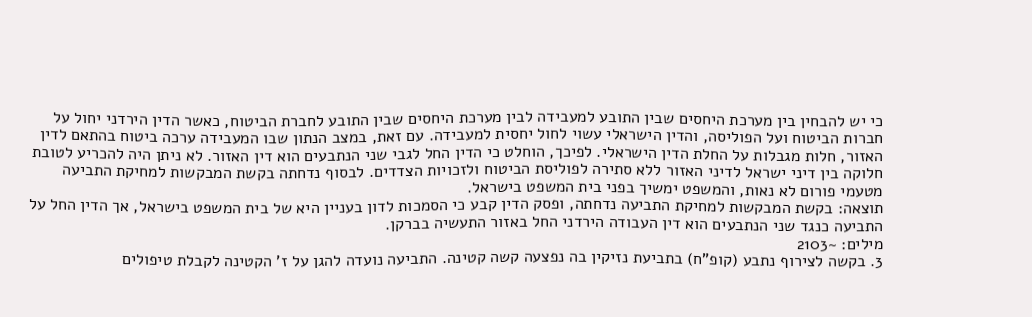כי יש להבחין בין מערכת היחסים שבין התובע למעבידה לבין מערכת היחסים שבין התובע לחברת הביטוח, כאשר הדין הירדני יחול על חברות הביטוח ועל הפוליסה, והדין הישראלי עשוי לחול יחסית למעבידה. עם זאת, במצב הנתון שבו המעבידה ערכה ביטוח בהתאם לדין האזור, חלות מגבלות על החלת הדין הישראלי. לפיכך, הוחלט כי הדין החל לגבי שני הנתבעים הוא דין האזור. לא ניתן היה להכריע לטובת חלוקה בין דיני ישראל לדיני האזור ללא סתירה לפוליסת הביטוח ולזכויות הצדדים. לבסוף נדחתה בקשת המבקשות למחיקת התביעה מטעמי פורום לא נאות, והמשפט ימשיך בפני בית המשפט בישראל.
תוצאה: בקשת המבקשות למחיקת התביעה נדחתה, ופסק הדין קבע כי הסמכות לדון בעניין היא של בית המשפט בישראל, אך הדין החל על התביעה כנגד שני הנתבעים הוא דין העבודה הירדני החל באזור התעשיה בברקן.
מילים: ~2103
3. בקשה לצירוף נתבע (קופ"ח) בתביעת נזיקין בה נפצעה קשה קטינה. התביעה נועדה להגן על ז' הקטינה לקבלת טיפולים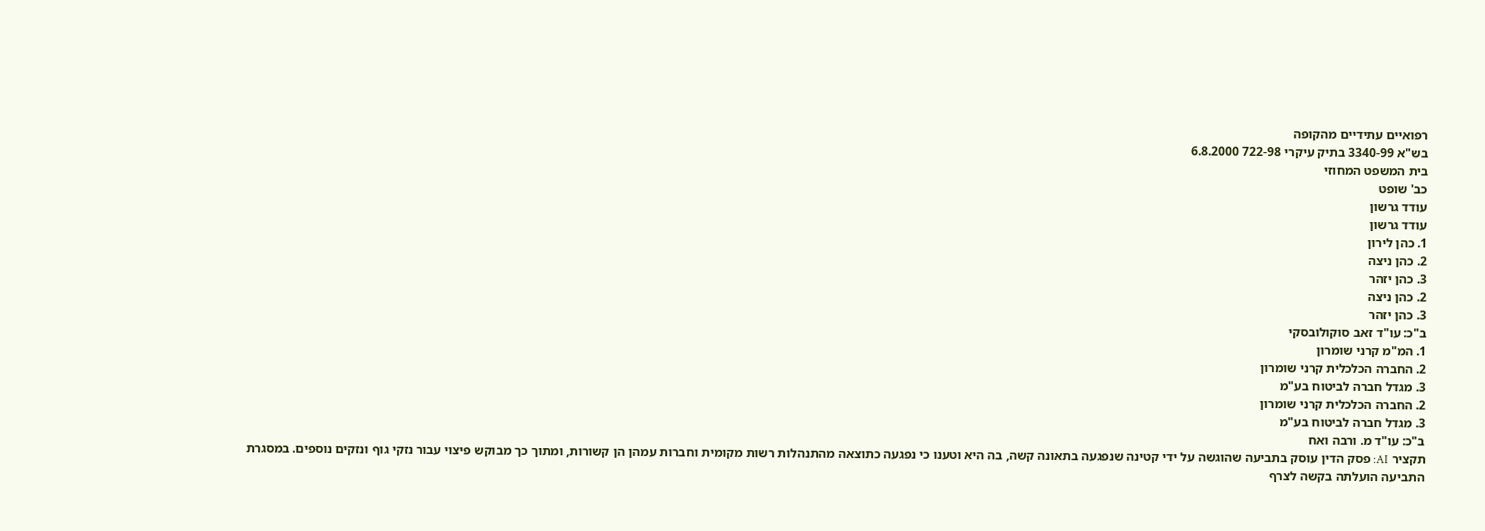רפואיים עתידיים מהקופה
בש"א 3340-99 בתיק עיקרי 722-98 6.8.2000
בית המשפט המחוזי
כב' שופט
עודד גרשון
עודד גרשון
1. כהן לירון
2. כהן ניצה
3. כהן יזהר
2. כהן ניצה
3. כהן יזהר
ב"כ: עו"ד זאב סוקולובסקי
1. המ"מ קרני שומרון
2. החברה הכלכלית קרני שומרון
3. מגדל חברה לביטוח בע"מ
2. החברה הכלכלית קרני שומרון
3. מגדל חברה לביטוח בע"מ
ב"כ: עו"ד מ. ורבה ואח
תקציר AI: פסק הדין עוסק בתביעה שהוגשה על ידי קטינה שנפגעה בתאונה קשה, בה היא וטענו כי נפגעה כתוצאה מהתנהלות רשות מקומית וחברות עמהן הן קשורות, ומתוך כך מבוקש פיצוי עבור נזקי גוף ונזקים נוספים. במסגרת התביעה הועלתה בקשה לצרף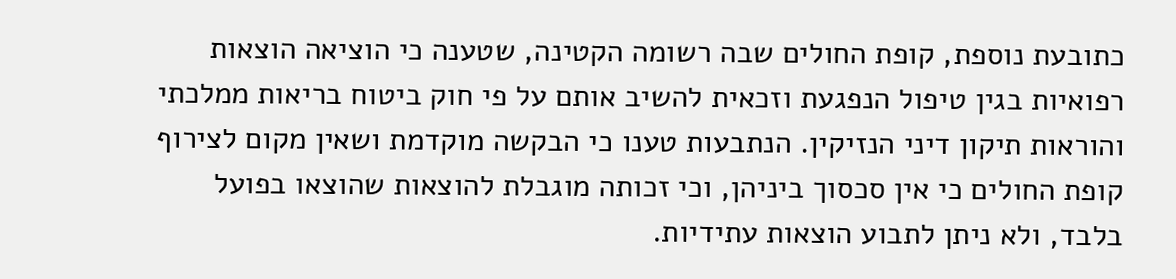כתובעת נוספת, קופת החולים שבה רשומה הקטינה, שטענה כי הוציאה הוצאות רפואיות בגין טיפול הנפגעת וזכאית להשיב אותם על פי חוק ביטוח בריאות ממלכתי והוראות תיקון דיני הנזיקין. הנתבעות טענו כי הבקשה מוקדמת ושאין מקום לצירוף קופת החולים כי אין סכסוך ביניהן, וכי זכותה מוגבלת להוצאות שהוצאו בפועל בלבד, ולא ניתן לתבוע הוצאות עתידיות.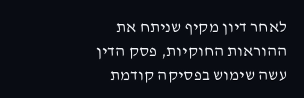לאחר דיון מקיף שניתח את ההוראות החוקיות, פסק הדין עשה שימוש בפסיקה קודמת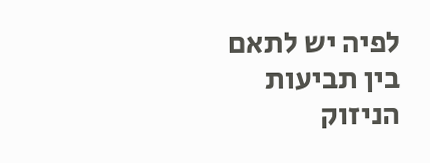לפיה יש לתאם בין תביעות הניזוק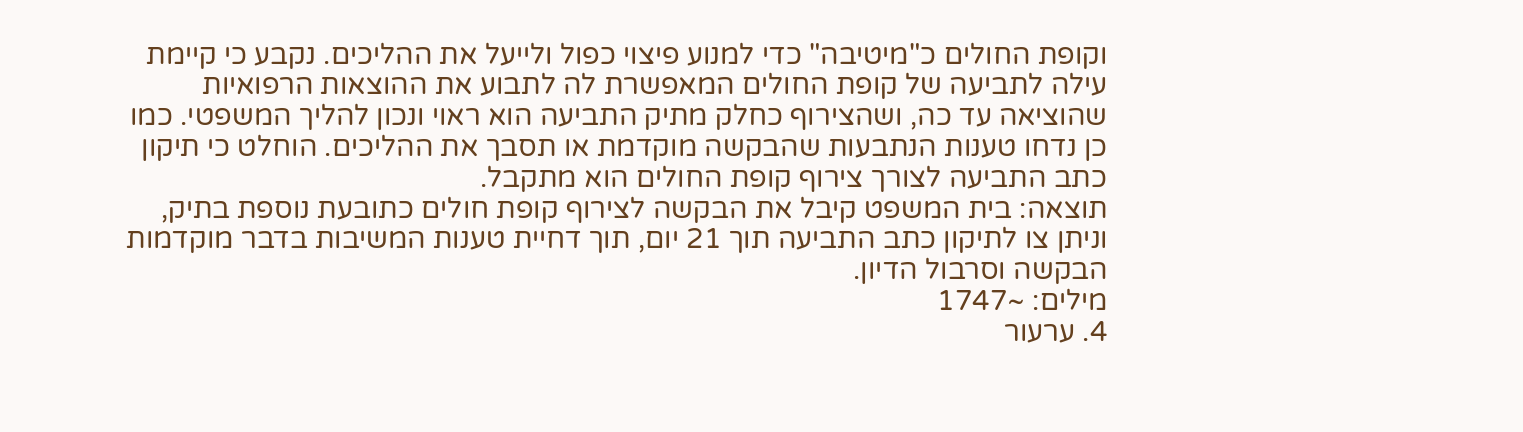וקופת החולים כ"מיטיבה" כדי למנוע פיצוי כפול ולייעל את ההליכים. נקבע כי קיימת עילה לתביעה של קופת החולים המאפשרת לה לתבוע את ההוצאות הרפואיות שהוציאה עד כה, ושהצירוף כחלק מתיק התביעה הוא ראוי ונכון להליך המשפטי. כמו כן נדחו טענות הנתבעות שהבקשה מוקדמת או תסבך את ההליכים. הוחלט כי תיקון כתב התביעה לצורך צירוף קופת החולים הוא מתקבל.
תוצאה: בית המשפט קיבל את הבקשה לצירוף קופת חולים כתובעת נוספת בתיק, וניתן צו לתיקון כתב התביעה תוך 21 יום, תוך דחיית טענות המשיבות בדבר מוקדמות הבקשה וסרבול הדיון.
מילים: ~1747
4. ערעור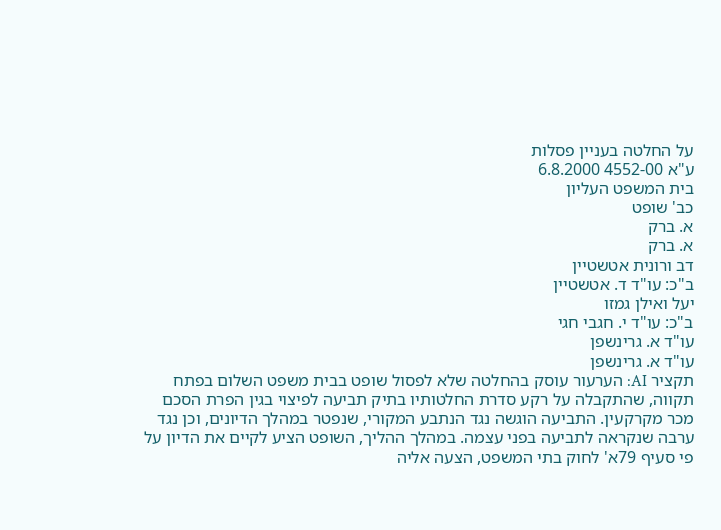על החלטה בעניין פסלות
ע"א 4552-00 6.8.2000
בית המשפט העליון
כב' שופט
א. ברק
א. ברק
דב ורונית אטשטיין
ב"כ: עו"ד ד. אטשטיין
יעל ואילן גמזו
ב"כ: עו"ד י. חגבי חגי
עו"ד א. גרינשפן
עו"ד א. גרינשפן
תקציר AI: הערעור עוסק בהחלטה שלא לפסול שופט בבית משפט השלום בפתח תקווה, שהתקבלה על רקע סדרת החלטותיו בתיק תביעה לפיצוי בגין הפרת הסכם מכר מקרקעין. התביעה הוגשה נגד הנתבע המקורי, שנפטר במהלך הדיונים, וכן נגד ערבה שנקראה לתביעה בפני עצמה. במהלך ההליך, השופט הציע לקיים את הדיון על פי סעיף 79א' לחוק בתי המשפט, הצעה אליה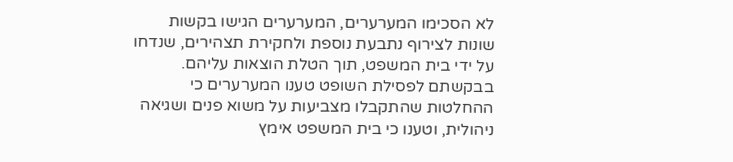לא הסכימו המערערים, המערערים הגישו בקשות שונות לצירוף נתבעת נוספת ולחקירת תצהירים, שנדחו על ידי בית המשפט, תוך הטלת הוצאות עליהם. בבקשתם לפסילת השופט טענו המערערים כי ההחלטות שהתקבלו מצביעות על משוא פנים ושגיאה ניהולית, וטענו כי בית המשפט אימץ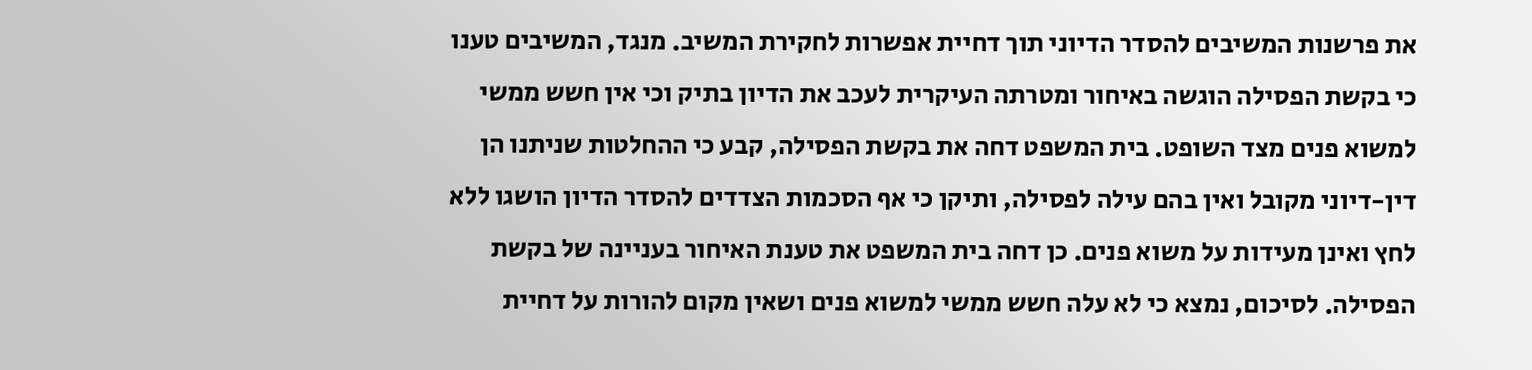את פרשנות המשיבים להסדר הדיוני תוך דחיית אפשרות לחקירת המשיב. מנגד, המשיבים טענו כי בקשת הפסילה הוגשה באיחור ומטרתה העיקרית לעכב את הדיון בתיק וכי אין חשש ממשי למשוא פנים מצד השופט. בית המשפט דחה את בקשת הפסילה, קבע כי ההחלטות שניתנו הן דין-דיוני מקובל ואין בהם עילה לפסילה, ותיקן כי אף הסכמות הצדדים להסדר הדיון הושגו ללא לחץ ואינן מעידות על משוא פנים. כן דחה בית המשפט את טענת האיחור בעניינה של בקשת הפסילה. לסיכום, נמצא כי לא עלה חשש ממשי למשוא פנים ושאין מקום להורות על דחיית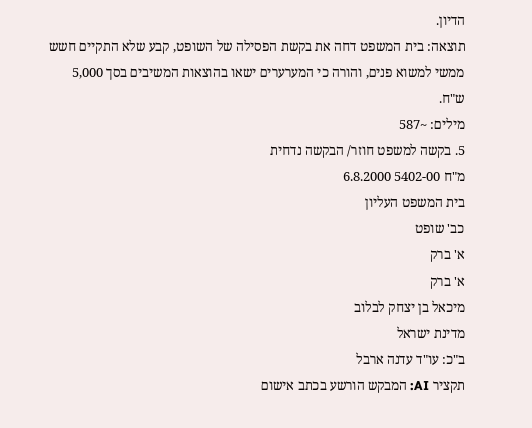הדיון.
תוצאה: בית המשפט דחה את בקשת הפסילה של השופט, קבע שלא התקיים חשש ממשי למשוא פנים, והורה כי המערערים ישאו בהוצאות המשיבים בסך 5,000 ש"ח.
מילים: ~587
5. בקשה למשפט חוזר/ הבקשה נדחית
מ"ח 5402-00 6.8.2000
בית המשפט העליון
כב' שופט
א' ברק
א' ברק
מיכאל בן יצחק לבלוב
מדינת ישראל
ב"כ: עו"ד עדנה ארבל
תקציר AI: המבקש הורשע בכתב אישום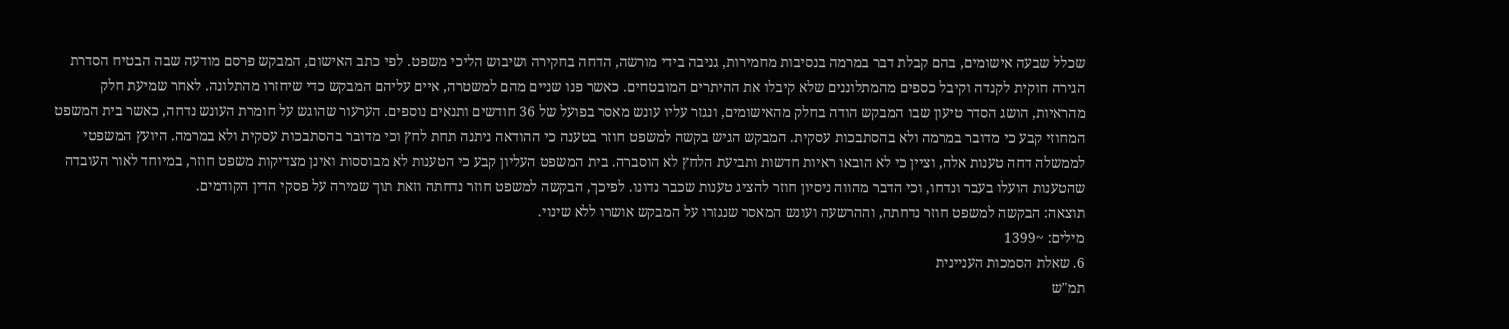שכלל שבעה אישומים, בהם קבלת דבר במרמה בנסיבות מחמירות, גניבה בידי מורשה, הדחה בחקירה ושיבוש הליכי משפט. לפי כתב האישום, המבקש פרסם מודעה שבה הבטיח הסדרת הגירה חוקית לקנדה וקיבל כספים מהמתלוננים שלא קיבלו את ההיתרים המובטחים. כאשר פנו שניים מהם למשטרה, איים עליהם המבקש כדי שיחזרו מהתלונה. לאחר שמיעת חלק מהראיות, הושג הסדר טיעון שבו המבקש הודה בחלק מהאישומים, ונגזר עליו עונש מאסר בפועל של 36 חודשים ותנאים נוספים. הערעור שהוגש על חומרת העונש נדחה, כאשר בית המשפט המחוזי קבע כי מדובר במרמה ולא בהסתבכות עסקית. המבקש הגיש בקשה למשפט חוזר בטענה כי ההודאה ניתנה תחת לחץ וכי מדובר בהסתבכות עסקית ולא במרמה. היועץ המשפטי לממשלה דחה טענות אלה, וציין כי לא הובאו ראיות חדשות ותביעת הלחץ לא הוסברה. בית המשפט העליון קבע כי הטענות לא מבוססות ואינן מצדיקות משפט חוזר, במיוחד לאור העובדה שהטענות הועלו בעבר ונדחו, וכי הדבר מהווה ניסיון חוזר להציג טענות שכבר נדונו. לפיכך, הבקשה למשפט חוזר נדחתה וזאת תוך שמירה על פסקי הדין הקודמים.
תוצאה: הבקשה למשפט חוזר נדחתה, וההרשעה ועונש המאסר שנגזרו על המבקש אושרו ללא שינוי.
מילים: ~1399
6. שאלת הסמכות העניינית
תמ"ש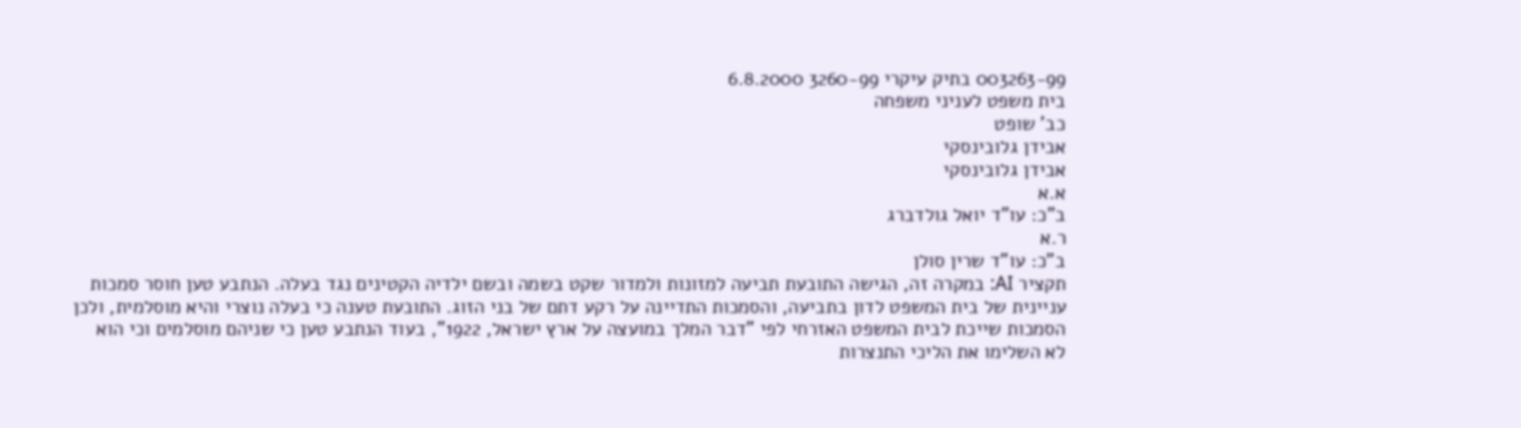003263-99 בתיק עיקרי 3260-99 6.8.2000
בית משפט לעניני משפחה
כב' שופט
אבידן גלובינסקי
אבידן גלובינסקי
א.א
ב"כ: עו"ד יואל גולדברג
ר.א
ב"כ: עו"ד שרין סולן
תקציר AI: במקרה זה, הגישה התובעת תביעה למזונות ולמדור שקט בשמה ובשם ילדיה הקטינים נגד בעלה. הנתבע טען חוסר סמכות עניינית של בית המשפט לדון בתביעה, והסמכות התדיינה על רקע דתם של בני הזוג. התובעת טענה כי בעלה נוצרי והיא מוסלמית, ולכן הסמכות שייכת לבית המשפט האזרחי לפי "דבר המלך במועצה על ארץ ישראל, 1922", בעוד הנתבע טען כי שניהם מוסלמים וכי הוא לא השלימו את הליכי התנצרות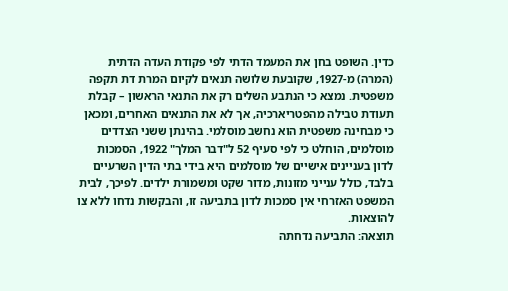כדין. השופט בחן את המעמד הדתי לפי פקודת העדה הדתית (המרה) מ-1927, שקובעת שלושה תנאים לקיום המרת דת תקפה משפטית. נמצא כי הנתבע השלים רק את התנאי הראשון – קבלת תעודת טבילה מהפטריארכיה, אך לא את התנאים האחרים, ומכאן כי מבחינה משפטית הוא נחשב מוסלמי. בהינתן ששני הצדדים מוסלמים, הוחלט כי לפי סעיף 52 ל"דבר המלך" 1922, הסמכות לדון בעניינים אישיים של מוסלמים היא בידי בתי הדין השרעיים בלבד, כולל ענייני מזונות, מדור שקט ומשמורת ילדים. לפיכך, לבית המשפט האזרחי אין סמכות לדון בתביעה זו, והבקשות נדחו ללא צו להוצאות.
תוצאה: התביעה נדחתה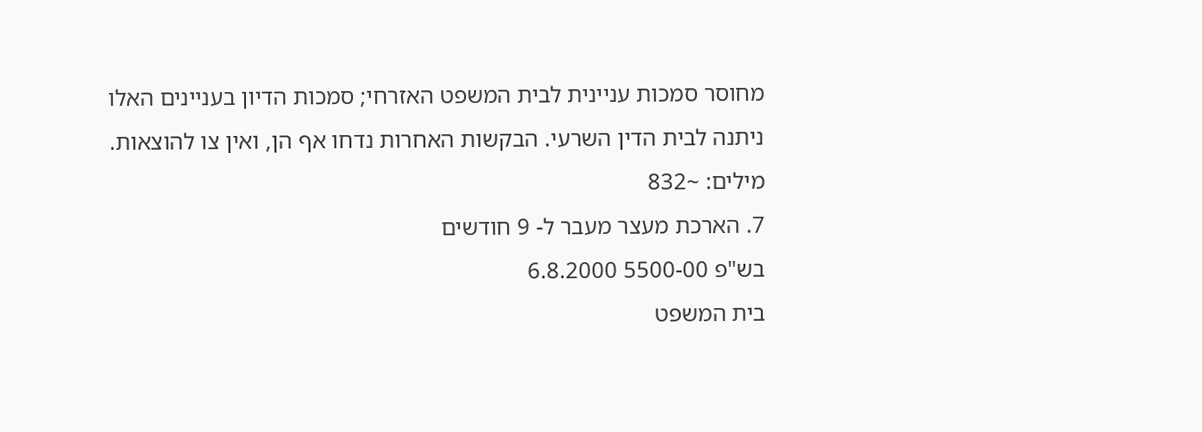מחוסר סמכות עניינית לבית המשפט האזרחי; סמכות הדיון בעניינים האלו ניתנה לבית הדין השרעי. הבקשות האחרות נדחו אף הן, ואין צו להוצאות.
מילים: ~832
7. הארכת מעצר מעבר ל- 9 חודשים
בש"פ 5500-00 6.8.2000
בית המשפט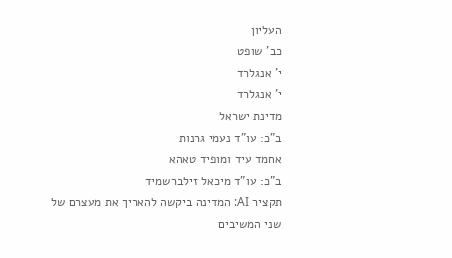העליון
כב' שופט
י' אנגלרד
י' אנגלרד
מדינת ישראל
ב"כ: עו"ד נעמי גרנות
אחמד עיד ומופיד טאהא
ב"כ: עו"ד מיכאל זילברשמיד
תקציר AI: המדינה ביקשה להאריך את מעצרם של שני המשיבים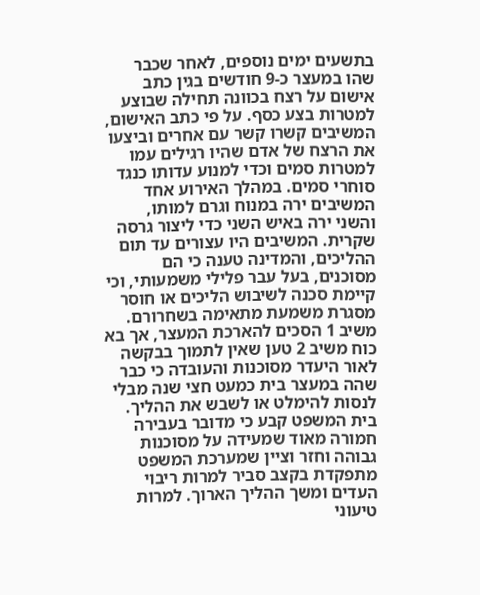בתשעים ימים נוספים, לאחר שכבר שהו במעצר כ-9 חודשים בגין כתב אישום על רצח בכוונה תחילה שבוצע למטרות בצע כסף. על פי כתב האישום, המשיבים קשרו קשר עם אחרים וביצעו את הרצח של אדם שהיו רגילים עמו למטרות סמים וכדי למנוע עדותו כנגד סוחרי סמים. במהלך האירוע אחד המשיבים ירה במנוח וגרם למותו, והשני ירה באיש השני כדי ליצור גרסה שקרית. המשיבים היו עצורים עד תום ההליכים, והמדינה טענה כי הם מסוכנים, בעל עבר פלילי משמעותי, וכי קיימת סכנה לשיבוש הליכים או חוסר מסגרת משמעת מתאימה בשחרורם. משיב 1 הסכים להארכת המעצר, אך בא כוח משיב 2 טען שאין לתמוך בבקשה לאור היעדר מסוכנות והעובדה כי כבר שהה במעצר בית כמעט חצי שנה מבלי לנסות להימלט או לשבש את ההליך. בית המשפט קבע כי מדובר בעבירה חמורה מאוד שמעידה על מסוכנות גבוהה וחזר וציין שמערכת המשפט מתפקדת בקצב סביר למרות ריבוי העדים ומשך ההליך הארוך. למרות טיעוני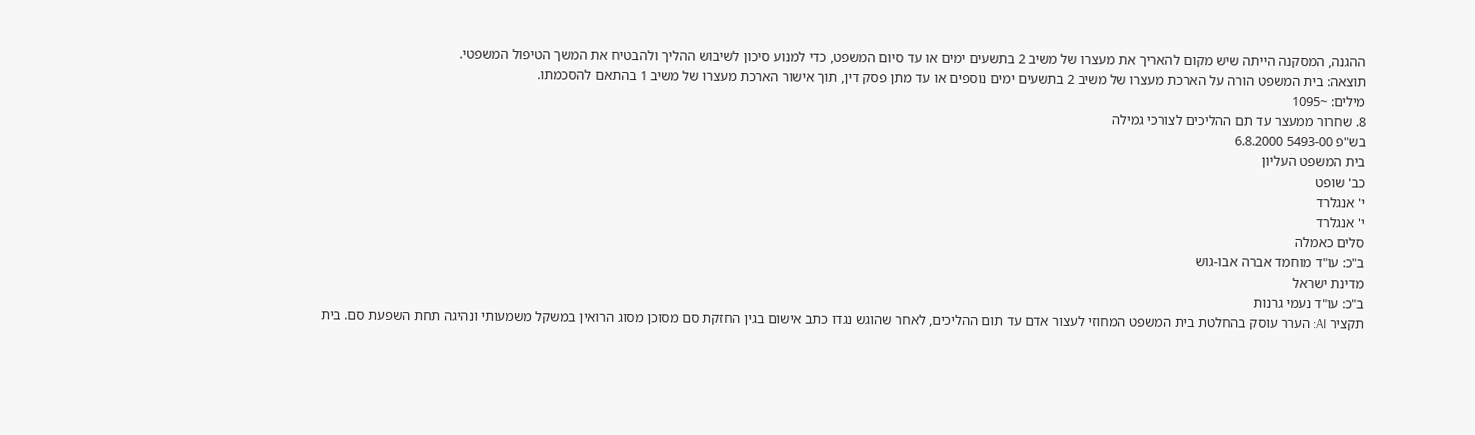ההגנה, המסקנה הייתה שיש מקום להאריך את מעצרו של משיב 2 בתשעים ימים או עד סיום המשפט, כדי למנוע סיכון לשיבוש ההליך ולהבטיח את המשך הטיפול המשפטי.
תוצאה: בית המשפט הורה על הארכת מעצרו של משיב 2 בתשעים ימים נוספים או עד מתן פסק דין, תוך אישור הארכת מעצרו של משיב 1 בהתאם להסכמתו.
מילים: ~1095
8. שחרור ממעצר עד תם ההליכים לצורכי גמילה
בש"פ 5493-00 6.8.2000
בית המשפט העליון
כב' שופט
י' אנגלרד
י' אנגלרד
סלים כאמלה
ב"כ: עו"ד מוחמד אברה אבו-גוש
מדינת ישראל
ב"כ: עו"ד נעמי גרנות
תקציר AI: הערר עוסק בהחלטת בית המשפט המחוזי לעצור אדם עד תום ההליכים, לאחר שהוגש נגדו כתב אישום בגין החזקת סם מסוכן מסוג הרואין במשקל משמעותי ונהיגה תחת השפעת סם. בית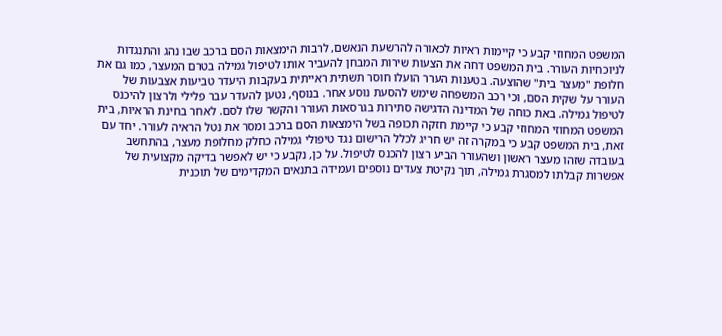המשפט המחוזי קבע כי קיימות ראיות לכאורה להרשעת הנאשם, לרבות הימצאות הסם ברכב שבו נהג והתנגדות לניוכחיות העורר. בית המשפט דחה את הצעות שירות המבחן להעביר אותו לטיפול גמילה בטרם המעצר, כמו גם את חלופת "מעצר בית" שהוצעה. בטענות הערר הועלו חוסר תשתית ראייתית בעקבות היעדר טביעות אצבעות של העורר על שקית הסם, וכי רכב המשפחה שימש להסעת נוסע אחר. בנוסף, נטען להעדר עבר פלילי ולרצון להיכנס לטיפול גמילה. באת כוחה של המדינה הדגישה סתירות בגרסאות העורר והקשר שלו לסם. לאחר בחינת הראיות, בית המשפט המחוזי המחוזי קבע כי קיימת חזקה תכופה בשל הימצאות הסם ברכב ומסר את נטל הראיה לעורר. יחד עם זאת, בית המשפט קבע כי במקרה זה יש חריג לכלל הרישום נגד טיפולי גמילה כחלק מחלופת מעצר, בהתחשב בעובדה שזהו מעצר ראשון ושהעורר הביע רצון להכנס לטיפול. על כן, נקבע כי יש לאפשר בדיקה מקצועית של אפשרות קבלתו למסגרת גמילה, תוך נקיטת צעדים נוספים ועמידה בתנאים המקדימים של תוכנית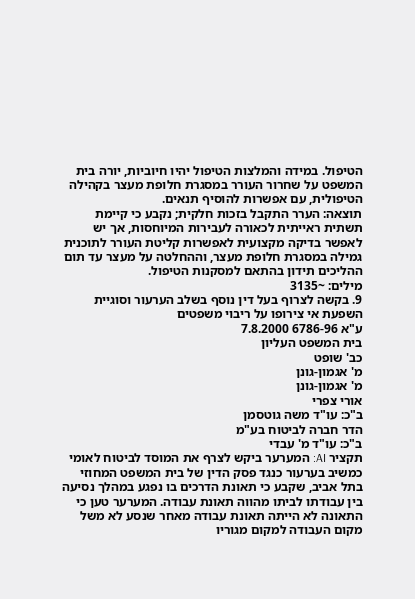הטיפול. במידה והמלצות הטיפול יהיו חיוביות, יורה בית המשפט על שחרור העורר במסגרת חלופת מעצר בקהילה הטיפולית, עם אפשרות להוסיף תנאים.
תוצאה: הערר התקבל בזכות חלקית; נקבע כי קיימת תשתית ראייתית לכאורה לעבירות המיוחסות, אך יש לאפשר בדיקה מקצועית לאפשרות קליטת העורר לתוכנית גמילה במסגרת חלופת מעצר, וההחלטה על מעצר עד תום ההליכים תידון בהתאם למסקנות הטיפול.
מילים: ~3135
9. בקשה לצרוף בעל דין נוסף בשלב הערעור וסוגיית השפעת אי צירופו על ריבוי משפטים
ע"א 6786-96 7.8.2000
בית המשפט העליון
כב' שופט
מ' אגמון-גונן
מ' אגמון-גונן
אורי צפרי
ב"כ: עו"ד משה גוטסמן
הדר חברה לביטוח בע"מ
ב"כ: עו"ד מ' עבדי
תקציר AI: המערער ביקש לצרף את המוסד לביטוח לאומי כמשיב בערעור כנגד פסק הדין של בית המשפט המחוזי בתל אביב, שקבע כי תאונת הדרכים בו נפגע במהלך נסיעה בין עבודתו לביתו מהווה תאונת עבודה. המערער טען כי התאונה לא הייתה תאונת עבודה מאחר שנסע לא משל מקום העבודה למקום מגוריו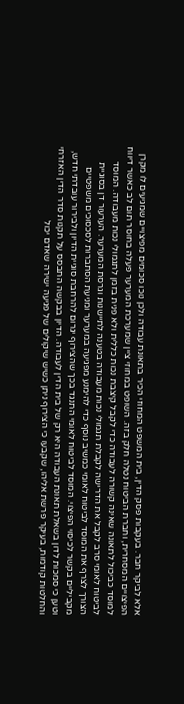אלא לביקר חבר. בעקבות פסק הדין, בית המשפט המחוזי הכיר בתאונת עבודה ולכן נוכו סכומים מפיצויים שמגיעים לו מקרן הפיצויים המסחרית, וחברת הביטוח נטלה חלק בזה. השופט במחוזי ציין שמערכת המערער פעלה בחוסר תום לב כאשר דיווח למוסד כביכול לתאונה שאינה קשורה לעבודה כדי לקבל קיצבת נכות כללית ולא פנית בזמן לתגמולי נכות מעבודה. המוסד לביטוח לאומי סרב לקבל את הדרישה לקבלת תגמולי נכות מעבודה בטענה לתיישנות וגרסת המערער. הערעור דן בסוגיית הצורך לצרף את המוסד לביטוח לאומי כמשיב נוסף כדי להימנע מפגיעה במערער ומניעת הסתברות לסכסוכים משפטיים מקביליים בקשר לכיסוי הפיצוי. המוסד לביטוח לאומי התנגד בכך שהצירוף יגרום להרחבת סוגיית הדיון ולבירור עובדתי חדש, וטען כי סמכות לדון בשאלת תאונת העבודה היא רק של בית הדין לעבודה. הדיון בבקשה התבסס על תקנות סדר הדין האזרחי והחלטות קודמות, בעיקר פרשת אליהו, שקבעו כי הצירוף ניתן כשיש שיקולים של פגיעה ישירה שאדם יכול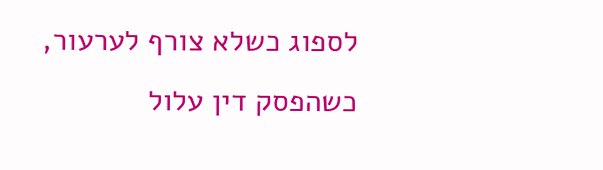לספוג כשלא צורף לערעור, כשהפסק דין עלול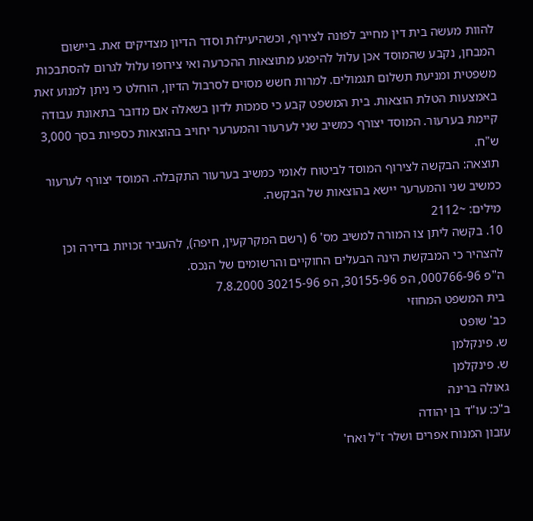להוות מעשה בית דין מחייב לפונה לצירוף, וכשהיעילות וסדר הדיון מצדיקים זאת. ביישום המבחן, נקבע שהמוסד אכן עלול להיפגע מתוצאות ההכרעה ואי צירופו עלול לגרום להסתבכות משפטית ומניעת תשלום תגמולים. למרות חשש מסוים לסרבול הדיון, הוחלט כי ניתן למנוע זאת באמצעות הטלת הוצאות. בית המשפט קבע כי סמכות לדון בשאלה אם מדובר בתאונת עבודה קיימת בערעור. המוסד יצורף כמשיב שני לערעור והמערער יחויב בהוצאות כספיות בסך 3,000 ש"ח.
תוצאה: הבקשה לצירוף המוסד לביטוח לאומי כמשיב בערעור התקבלה. המוסד יצורף לערעור כמשיב שני והמערער יישא בהוצאות של הבקשה.
מילים: ~2112
10. בקשה ליתן צו המורה למשיב מס' 6 (רשם המקרקעין, חיפה), להעביר זכויות בדירה וכן להצהיר כי המבקשת הינה הבעלים החוקיים והרשומים של הנכס.
ה"פ 000766-96, הפ 30155-96, הפ 30215-96 7.8.2000
בית המשפט המחוזי
כב' שופט
ש. פינקלמן
ש. פינקלמן
גאולה ברינה
ב"כ: עו"ד בן יהודה
עזבון המנוח אפרים ושלר ז"ל ואח'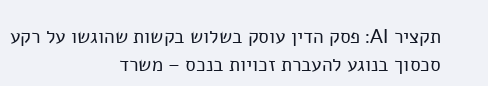תקציר AI: פסק הדין עוסק בשלוש בקשות שהוגשו על רקע סכסוך בנוגע להעברת זכויות בנכס – משרד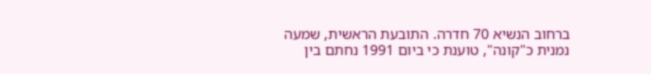ברחוב הנשיא 70 חדרה. התובעת הראשית, שמעה נמנית כ"קונה", טוענת כי ביום 1991 נחתם בין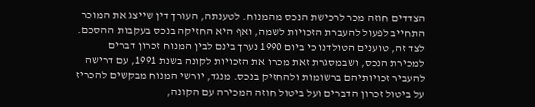הצדדים חוזה מכר לרכישת הנכס מהמנוח. לטענתה, העורך דין שייצג את המוכר התחייב לפעול להעברת הזכויות לשמה, ואף היא החזיקה בנכס בעקבות ההסכם. לצד זה, טוענים הטולדנו כי ביום 1990 נערך בינם לבין המנוח זכרון דברים למכירת הנכס, ושבמסגרת זאת מכרו את הזכויות לקונה בשנת 1991, עם דרישה להעביר זכויותיהם ברשומות ולהחזיק בנכס. מנגד, יורשי המנוח מבקשים להכריז על ביטול זכרון הדברים ועל ביטול חוזה המכירה עם הקונה,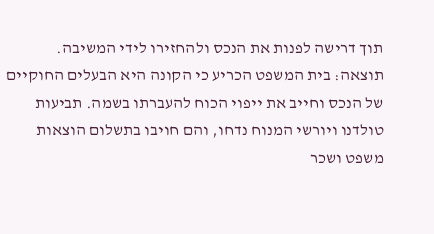תוך דרישה לפנות את הנכס ולהחזירו לידי המשיבה.
תוצאה: בית המשפט הכריע כי הקונה היא הבעלים החוקיים של הנכס וחייב את ייפוי הכוח להעברתו בשמה. תביעות טולדנו ויורשי המנוח נדחו, והם חויבו בתשלום הוצאות משפט ושכר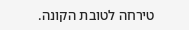טירחה לטובת הקונה.